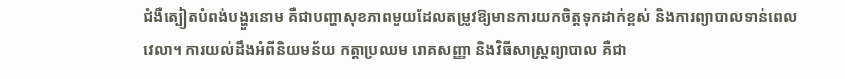ជំងឺត្បៀតបំពង់បង្ហួរនោម គឺជាបញ្ហាសុខភាពមួយដែលតម្រូវឱ្យមានការយកចិត្តទុកដាក់ខ្ពស់ និងការព្យាបាលទាន់ពេលវេលា។ ការយល់ដឹងអំពីនិយមន័យ កត្តាប្រឈម រោគសញ្ញា និងវិធីសាស្រ្តព្យាបាល គឺជា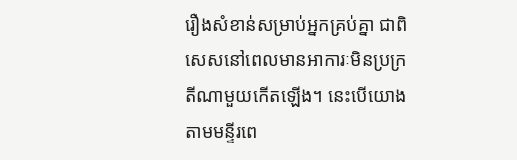រឿងសំខាន់សម្រាប់អ្នកគ្រប់គ្នា ជាពិសេសនៅពេលមានអាការៈមិនប្រក្រតីណាមួយកើតឡើង។ នេះបើយោងតាមមន្ទីរពេ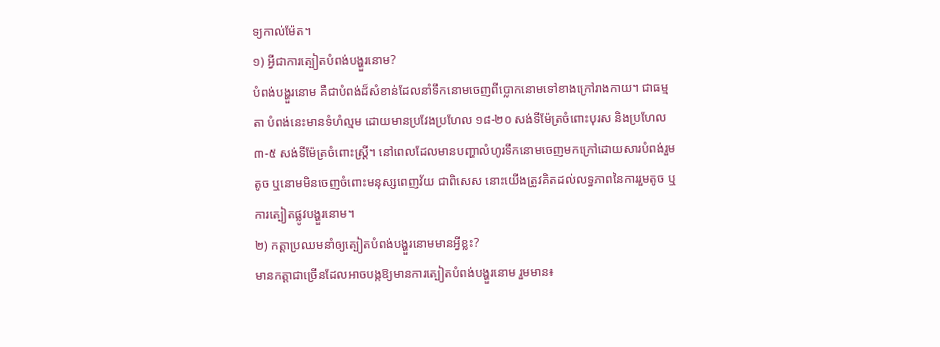ទ្យកាល់ម៉ែត។
១) អ្វីជាការត្បៀតបំពង់បង្ហួរនោម?
បំពង់បង្ហួរនោម គឺជាបំពង់ដ៏សំខាន់ដែលនាំទឹកនោមចេញពីប្លោកនោមទៅខាងក្រៅរាងកាយ។ ជាធម្មតា បំពង់នេះមានទំហំល្មម ដោយមានប្រវែងប្រហែល ១៨-២០ សង់ទីម៉ែត្រចំពោះបុរស និងប្រហែល ៣-៥ សង់ទីម៉ែត្រចំពោះស្ត្រី។ នៅពេលដែលមានបញ្ហាលំហូរទឹកនោមចេញមកក្រៅដោយសារបំពង់រួមតូច ឬនោមមិនចេញចំពោះមនុស្សពេញវ័យ ជាពិសេស នោះយើងត្រូវគិតដល់លទ្ធភាពនៃការរួមតូច ឬការត្បៀតផ្លូវបង្ហួរនោម។
២) កត្តាប្រឈមនាំឲ្យត្បៀតបំពង់បង្ហួរនោមមានអ្វីខ្លះ?
មានកត្តាជាច្រើនដែលអាចបង្កឱ្យមានការត្បៀតបំពង់បង្ហួរនោម រួមមាន៖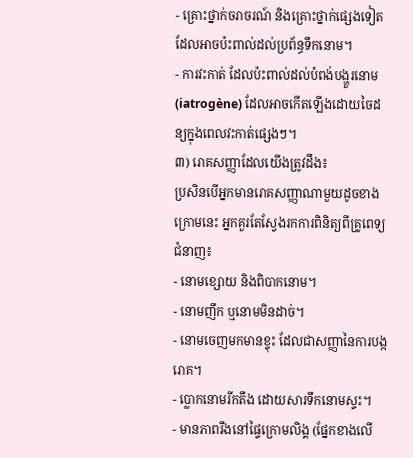- គ្រោះថ្នាក់ចរាចរណ៍ និងគ្រោះថ្នាក់ផ្សេងទៀតដែលអាចប៉ះពាល់ដល់ប្រព័ន្ធទឹកនោម។
- ការវះកាត់ ដែលប៉ះពាល់ដល់បំពង់បង្ហួរនោម (iatrogène) ដែលអាចកើតឡើងដោយចៃដន្យក្នុងពេលវះកាត់ផ្សេងៗ។
៣) រោគសញ្ញាដែលយើងត្រូវដឹង៖
ប្រសិនបើអ្នកមានរោគសញ្ញាណាមួយដូចខាងក្រោមនេះ អ្នកគួរតែស្វែងរកការពិនិត្យពីគ្រូពេទ្យជំនាញ៖
- នោមខ្សោយ និងពិបាកនោម។
- នោមញឹក ឬនោមមិនដាច់។
- នោមចេញមកមានខ្ទុះ ដែលជាសញ្ញានៃការបង្ករោគ។
- ប្លោកនោមរីកតឹង ដោយសារទឹកនោមស្ទះ។
- មានភាពរឹងនៅផ្ទៃក្រោមលិង្គ (ផ្នែកខាងលើ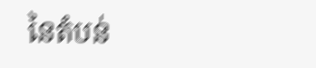នៃតំបន់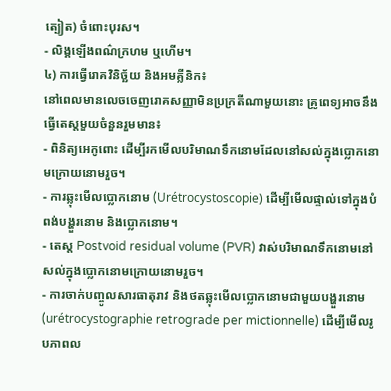ត្បៀត) ចំពោះបុរស។
- លិង្គឡើងពណ៌ក្រហម ឬហើម។
៤) ការធ្វើរោគវិនិច្ឆ័យ និងអមគ្លីនិក៖
នៅពេលមានលេចចេញរោគសញ្ញាមិនប្រក្រតីណាមួយនោះ គ្រូពេទ្យអាចនឹងធ្វើតេស្តមួយចំនួនរួមមាន៖
- ពិនិត្យអេកូពោះ ដើម្បីរកមើលបរិមាណទឹកនោមដែលនៅសល់ក្នុងប្លោកនោមក្រោយនោមរួច។
- ការឆ្លុះមើលប្លោកនោម (Urétrocystoscopie) ដើម្បីមើលផ្ទាល់ទៅក្នុងបំពង់បង្ហួរនោម និងប្លោកនោម។
- តេស្ត Postvoid residual volume (PVR) វាស់បរិមាណទឹកនោមនៅសល់ក្នុងប្លោកនោមក្រោយនោមរួច។
- ការចាក់បញ្ចូលសារធាតុរាវ និងថតឆ្លុះមើលប្លោកនោមជាមួយបង្ហួរនោម (urétrocystographie retrograde per mictionnelle) ដើម្បីមើលរូបភាពល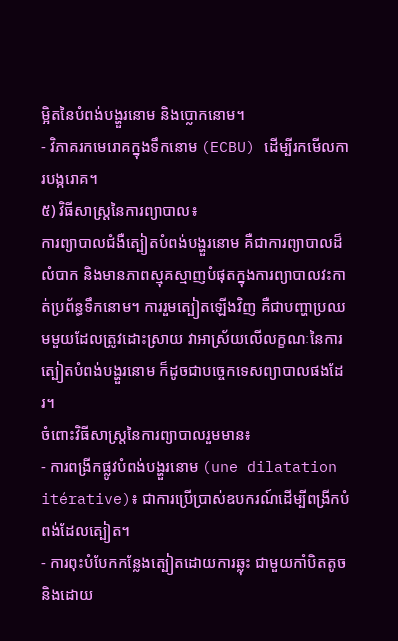ម្អិតនៃបំពង់បង្ហួរនោម និងប្លោកនោម។
- វិភាគរកមេរោគក្នុងទឹកនោម (ECBU) ដើម្បីរកមើលការបង្ករោគ។
៥) វិធីសាស្ត្រនៃការព្យាបាល៖
ការព្យាបាលជំងឺត្បៀតបំពង់បង្ហួរនោម គឺជាការព្យាបាលដ៏លំបាក និងមានភាពស្មុគស្មាញបំផុតក្នុងការព្យាបាលវះកាត់ប្រព័ន្ធទឹកនោម។ ការរួមត្បៀតឡើងវិញ គឺជាបញ្ហាប្រឈមមួយដែលត្រូវដោះស្រាយ វាអាស្រ័យលើលក្ខណៈនៃការត្បៀតបំពង់បង្ហួរនោម ក៏ដូចជាបច្ចេកទេសព្យាបាលផងដែរ។
ចំពោះវិធីសាស្រ្តនៃការព្យាបាលរួមមាន៖
- ការពង្រីកផ្លូវបំពង់បង្ហួរនោម (une dilatation itérative)៖ ជាការប្រើប្រាស់ឧបករណ៍ដើម្បីពង្រីកបំពង់ដែលត្បៀត។
- ការពុះបំបែកកន្លែងត្បៀតដោយការឆ្លុះ ជាមួយកាំបិតតូច និងដោយ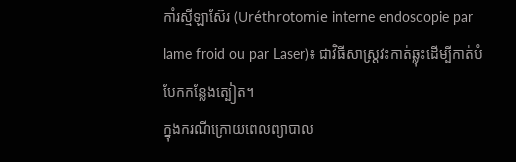កាំរស្មីឡាស៊ែរ (Uréthrotomie interne endoscopie par lame froid ou par Laser)៖ ជាវិធីសាស្រ្តវះកាត់ឆ្លុះដើម្បីកាត់បំបែកកន្លែងត្បៀត។
ក្នុងករណីក្រោយពេលព្យាបាល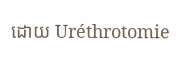ដោយ Uréthrotomie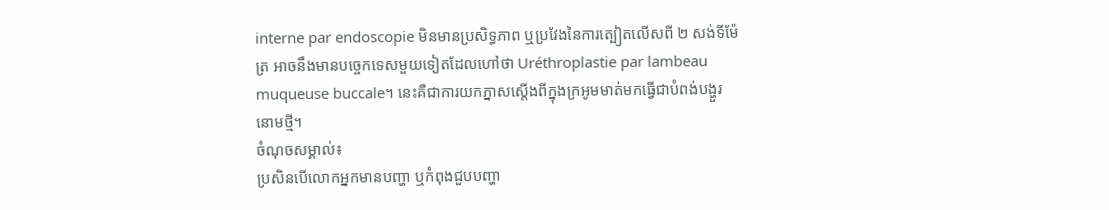interne par endoscopie មិនមានប្រសិទ្ធភាព ឬប្រវែងនៃការត្បៀតលើសពី ២ សង់ទីម៉ែត្រ អាចនឹងមានបច្ចេកទេសមួយទៀតដែលហៅថា Uréthroplastie par lambeau muqueuse buccale។ នេះគឺជាការយកភ្នាសស្តើងពីក្នុងក្រអូមមាត់មកធ្វើជាបំពង់បង្ហួរនោមថ្មី។
ចំណុចសម្គាល់៖
ប្រសិនបើលោកអ្នកមានបញ្ហា ឬកំពុងជួបបញ្ហា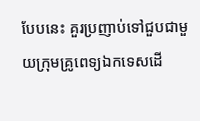បែបនេះ គួរប្រញាប់ទៅជួបជាមួយក្រុមគ្រូពេទ្យឯកទេសដើ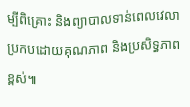ម្បីពិគ្រោះ និងព្យាបាលទាន់ពេលវេលា ប្រកបដោយគុណភាព និងប្រសិទ្ធភាពខ្ពស់៕